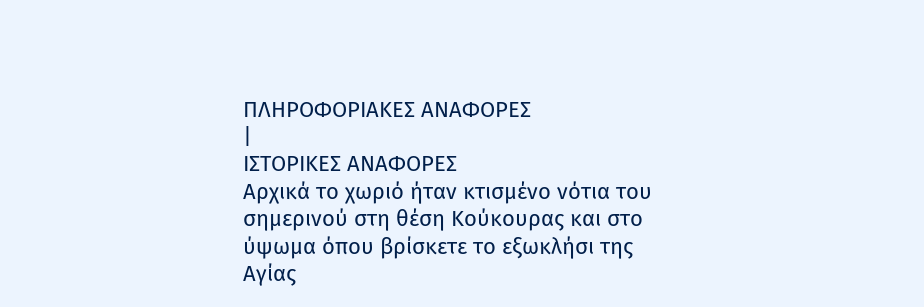ΠΛΗΡΟΦΟΡΙΑΚΕΣ ΑΝΑΦΟΡΕΣ
|
ΙΣΤΟΡΙΚΕΣ ΑΝΑΦΟΡΕΣ
Αρχικά το χωριό ήταν κτισμένο νότια του σημερινού στη θέση Κούκουρας και στο ύψωμα όπου βρίσκετε το εξωκλήσι της Αγίας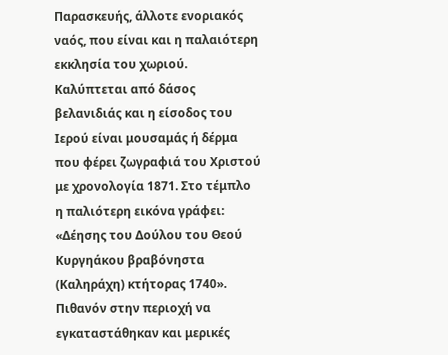Παρασκευής, άλλοτε ενοριακός ναός, που είναι και η παλαιότερη εκκλησία του χωριού. Καλύπτεται από δάσος βελανιδιάς και η είσοδος του Ιερού είναι μουσαμάς ή δέρμα που φέρει ζωγραφιά του Χριστού με χρονολογία 1871. Στο τέμπλο η παλιότερη εικόνα γράφει: «Δέησης του Δούλου του Θεού Κυργηάκου βραβόνηστα (Καληράχη) κτήτορας 1740». Πιθανόν στην περιοχή να εγκαταστάθηκαν και μερικές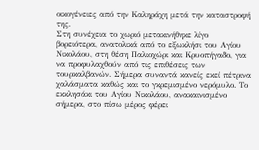οικογένειες από την Καληράχη μετά την καταστροφή της.
Στη συνέχεια το χωριό μετακινήθηκε λίγο βορειότερα, ανατολικά από το εξωκλήσι του Αγίου Νικολάου, στη θέση Παλιοχώρι και Κρυοπήγαδο, για να προφυλαχθούν από τις επιθέσεις των τουρκαλβανών. Σήμερα συναντά κανείς εκεί πέτρινα χαλάσματα καθώς και το γκρεμισμένο νερόμυλο. Το εκκλησάκι του Αγίου Νικολάου, ανακαινισμένο σήμερα, στο πίσω μέρος φέρει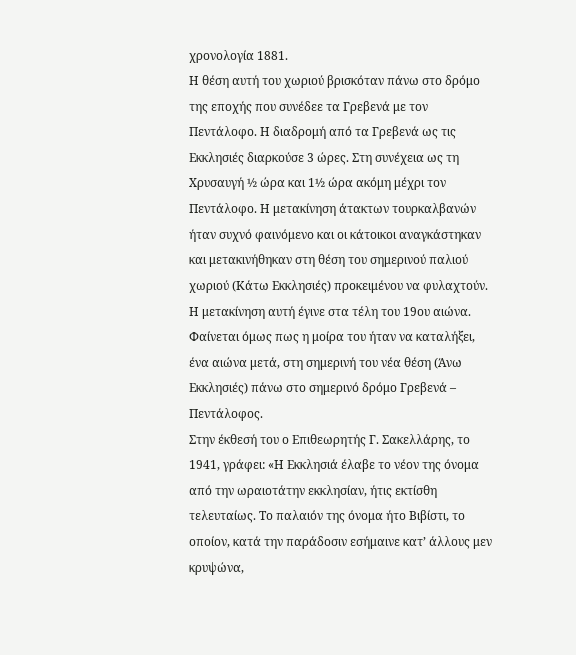χρονολογία 1881.
Η θέση αυτή του χωριού βρισκόταν πάνω στο δρόμο της εποχής που συνέδεε τα Γρεβενά με τον Πεντάλοφο. Η διαδρομή από τα Γρεβενά ως τις Εκκλησιές διαρκούσε 3 ώρες. Στη συνέχεια ως τη Χρυσαυγή ½ ώρα και 1½ ώρα ακόμη μέχρι τον Πεντάλοφο. Η μετακίνηση άτακτων τουρκαλβανών ήταν συχνό φαινόμενο και οι κάτοικοι αναγκάστηκαν και μετακινήθηκαν στη θέση του σημερινού παλιού χωριού (Κάτω Εκκλησιές) προκειμένου να φυλαχτούν. Η μετακίνηση αυτή έγινε στα τέλη του 19ου αιώνα. Φαίνεται όμως πως η μοίρα του ήταν να καταλήξει, ένα αιώνα μετά, στη σημερινή του νέα θέση (Άνω Εκκλησιές) πάνω στο σημερινό δρόμο Γρεβενά – Πεντάλοφος.
Στην έκθεσή του ο Επιθεωρητής Γ. Σακελλάρης, το 1941, γράφει: «Η Εκκλησιά έλαβε το νέον της όνομα από την ωραιοτάτην εκκλησίαν, ήτις εκτίσθη τελευταίως. Το παλαιόν της όνομα ήτο Βιβίστι, το οποίον, κατά την παράδοσιν εσήμαινε κατ’ άλλους μεν κρυψώνα,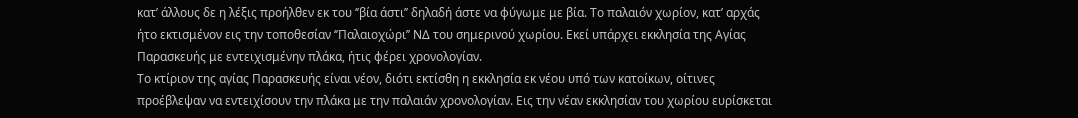κατ’ άλλους δε η λέξις προήλθεν εκ του ‘’βία άστι’’ δηλαδή άστε να φύγωμε με βία. Το παλαιόν χωρίον, κατ’ αρχάς ήτο εκτισμένον εις την τοποθεσίαν ‘’Παλαιοχώρι’’ ΝΔ του σημερινού χωρίου. Εκεί υπάρχει εκκλησία της Αγίας Παρασκευής με εντειχισμένην πλάκα, ήτις φέρει χρονολογίαν.
Το κτίριον της αγίας Παρασκευής είναι νέον, διότι εκτίσθη η εκκλησία εκ νέου υπό των κατοίκων, οίτινες προέβλεψαν να εντειχίσουν την πλάκα με την παλαιάν χρονολογίαν. Εις την νέαν εκκλησίαν του χωρίου ευρίσκεται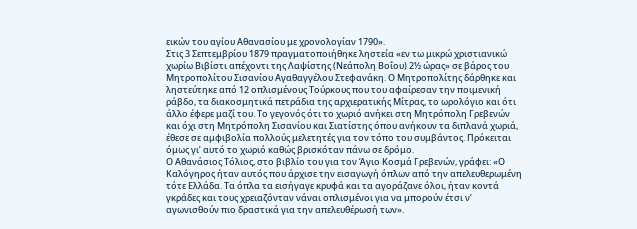εικών του αγίου Αθανασίου με χρονολογίαν 1790».
Στις 3 Σεπτεμβρίου 1879 πραγματοποιήθηκε ληστεία «εν τω μικρώ χριστιανικώ χωρίω Βιβίστι απέχοντι της Λαψίστης (Νεάπολη Βοΐου) 2½ ώρας» σε βάρος του Μητροπολίτου Σισανίου Αγαθαγγέλου Στεφανάκη. Ο Μητροπολίτης δάρθηκε και ληστεύτηκε από 12 οπλισμένους Τούρκους που του αφαίρεσαν την ποιμενική ράβδο, τα διακοσμητικά πετράδια της αρχιερατικής Μίτρας, το ωρολόγιο και ότι άλλο έφερε μαζί του. Το γεγονός ότι το χωριό ανήκει στη Μητρόπολη Γρεβενών και όχι στη Μητρόπολη Σισανίου και Σιατίστης όπου ανήκουν τα διπλανά χωριά, έθεσε σε αμφιβολία πολλούς μελετητές για τον τόπο του συμβάντος. Πρόκειται όμως γι’ αυτό το χωριό καθώς βρισκόταν πάνω σε δρόμο.
Ο Αθανάσιος Τόλιος, στο βιβλίο του για τον Άγιο Κοσμά Γρεβενών, γράφει: «Ο Καλόγηρος ήταν αυτός που άρχισε την εισαγωγή όπλων από την απελευθερωμένη τότε Ελλάδα. Τα όπλα τα εισήγαγε κρυφά και τα αγοράζανε όλοι, ήταν κοντά γκράδες και τους χρειαζόνταν νάναι οπλισμένοι για να μπορούν έτσι ν’ αγωνισθούν πιο δραστικά για την απελευθέρωσή των».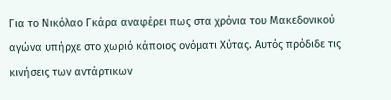Για το Νικόλαο Γκάρα αναφέρει πως στα χρόνια του Μακεδονικού αγώνα υπήρχε στο χωριό κάποιος ονόματι Χύτας. Αυτός πρόδιδε τις κινήσεις των αντάρτικων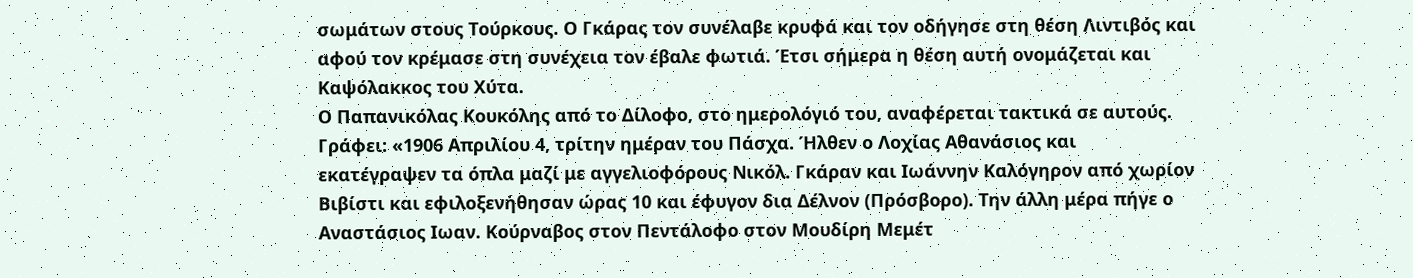σωμάτων στους Τούρκους. Ο Γκάρας τον συνέλαβε κρυφά και τον οδήγησε στη θέση Λιντιβός και αφού τον κρέμασε στη συνέχεια τον έβαλε φωτιά. Έτσι σήμερα η θέση αυτή ονομάζεται και Καψόλακκος του Χύτα.
Ο Παπανικόλας Κουκόλης από το Δίλοφο, στο ημερολόγιό του, αναφέρεται τακτικά σε αυτούς. Γράφει: «1906 Απριλίου 4, τρίτην ημέραν του Πάσχα. Ήλθεν ο Λοχίας Αθανάσιος και εκατέγραψεν τα όπλα μαζί με αγγελιοφόρους Νικόλ. Γκάραν και Ιωάννην Καλόγηρον από χωρίον Βιβίστι και εφιλοξενήθησαν ώρας 10 και έφυγον δια Δέλνον (Πρόσβορο). Την άλλη μέρα πήγε ο Αναστάσιος Ιωαν. Κούρναβος στον Πεντάλοφο στον Μουδίρη Μεμέτ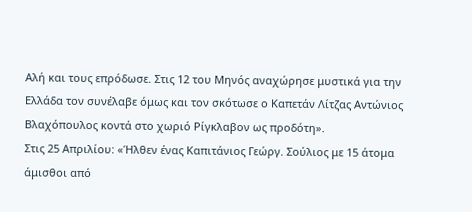Αλή και τους επρόδωσε. Στις 12 του Μηνός αναχώρησε μυστικά για την Ελλάδα τον συνέλαβε όμως και τον σκότωσε ο Καπετάν Λίτζας Αντώνιος Βλαχόπουλος κοντά στο χωριό Ρίγκλαβον ως προδότη».
Στις 25 Απριλίου: «Ήλθεν ένας Καπιτάνιος Γεώργ. Σούλιος με 15 άτομα άμισθοι από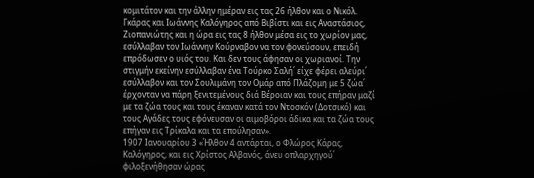κομιτάτον και την άλλην ημέραν εις τας 26 ήλθον και ο Νικόλ. Γκάρας και Ιωάννης Καλόγηρος από Βιβίστι και εις Αναστάσιος, Ζιοπανιώτης και η ώρα εις τας 8 ήλθον μέσα εις το χωρίον μας, εσύλλαβαν τον Ιωάννην Κούρναβον να τον φονεύσουν, επειδή επρόδωσεν ο υιός του. Και δεν τους άφησαν οι χωριανοί. Την στιγμήν εκείνην εσύλλαβαν ένα Τούρκο Σαλή΄ είχε φέρει αλεύρι΄ εσύλλαβον και τον Σουλιμάνη τον Ομάρ από Πλάζομη με 5 ζώα΄ έρχονταν να πάρη ξενιτεμένους διά Βέροιαν και τους επήραν μαζί με τα ζώα τους και τους έκαναν κατά τον Ντοσκόν (Δοτσικό) και τους Αγάδες τους εφόνευσαν οι αιμοβόροι άδικα και τα ζώα τους επήγαν εις Τρίκαλα και τα επούλησαν».
1907 Ιανουαρίου 3 «Ήλθον 4 αντάρται, ο Φλώρος Κάρας, Καλόγηρος, και εις Χρίστος Αλβανός, άνευ οπλαρχηγού΄ φιλοξενήθησαν ώρας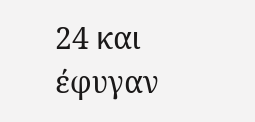24 και έφυγαν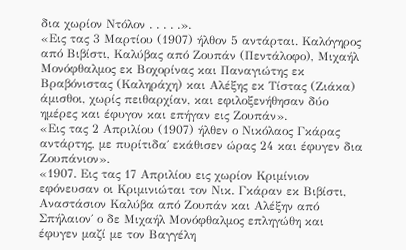δια χωρίον Ντόλον . . . . .».
«Εις τας 3 Μαρτίου (1907) ήλθον 5 αντάρται. Καλόγηρος από Βιβίστι, Καλύβας από Ζουπάν (Πεντάλοφο), Μιχαήλ Μονόφθαλμος εκ Βοχορίνας και Παναγιώτης εκ Βραβόνιστας (Καληράχη) και Αλέξης εκ Τίστας (Ζιάκα) άμισθοι, χωρίς πειθαρχίαν, και εφιλοξενήθησαν δύο ημέρες και έφυγον και επήγαν εις Ζουπάν».
«Εις τας 2 Απριλίου (1907) ήλθεν ο Νικόλαος Γκάρας αντάρτης, με πυρίτιδα΄ εκάθισεν ώρας 24 και έφυγεν δια Ζουπάνιον».
«1907. Εις τας 17 Απριλίου εις χωρίον Κριμίνιον εφόνευσαν οι Κριμινιώται τον Νικ. Γκάραν εκ Βιβίστι, Αναστάσιον Καλύβα από Ζουπάν και Αλέξην από Σπήλαιον΄ ο δε Μιχαήλ Μονόφθαλμος επληγώθη και έφυγεν μαζί με τον Βαγγέλη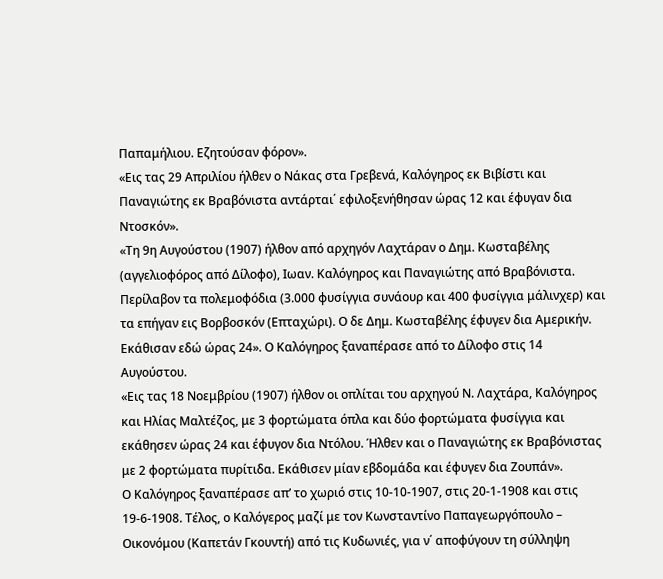Παπαμήλιου. Εζητούσαν φόρον».
«Εις τας 29 Απριλίου ήλθεν ο Νάκας στα Γρεβενά, Καλόγηρος εκ Βιβίστι και Παναγιώτης εκ Βραβόνιστα αντάρται΄ εφιλοξενήθησαν ώρας 12 και έφυγαν δια Ντοσκόν».
«Τη 9η Αυγούστου (1907) ήλθον από αρχηγόν Λαχτάραν ο Δημ. Κωσταβέλης (αγγελιοφόρος από Δίλοφο), Ιωαν. Καλόγηρος και Παναγιώτης από Βραβόνιστα. Περίλαβον τα πολεμοφόδια (3.000 φυσίγγια συνάουρ και 400 φυσίγγια μάλινχερ) και τα επήγαν εις Βορβοσκόν (Επταχώρι). Ο δε Δημ. Κωσταβέλης έφυγεν δια Αμερικήν. Εκάθισαν εδώ ώρας 24». Ο Καλόγηρος ξαναπέρασε από το Δίλοφο στις 14 Αυγούστου.
«Εις τας 18 Νοεμβρίου (1907) ήλθον οι οπλίται του αρχηγού Ν. Λαχτάρα, Καλόγηρος και Ηλίας Μαλτέζος, με 3 φορτώματα όπλα και δύο φορτώματα φυσίγγια και εκάθησεν ώρας 24 και έφυγον δια Ντόλου. Ήλθεν και ο Παναγιώτης εκ Βραβόνιστας με 2 φορτώματα πυρίτιδα. Εκάθισεν μίαν εβδομάδα και έφυγεν δια Ζουπάν».
Ο Καλόγηρος ξαναπέρασε απ’ το χωριό στις 10-10-1907, στις 20-1-1908 και στις 19-6-1908. Τέλος, ο Καλόγερος μαζί με τον Κωνσταντίνο Παπαγεωργόπουλο – Οικονόμου (Καπετάν Γκουντή) από τις Κυδωνιές, για ν΄ αποφύγουν τη σύλληψη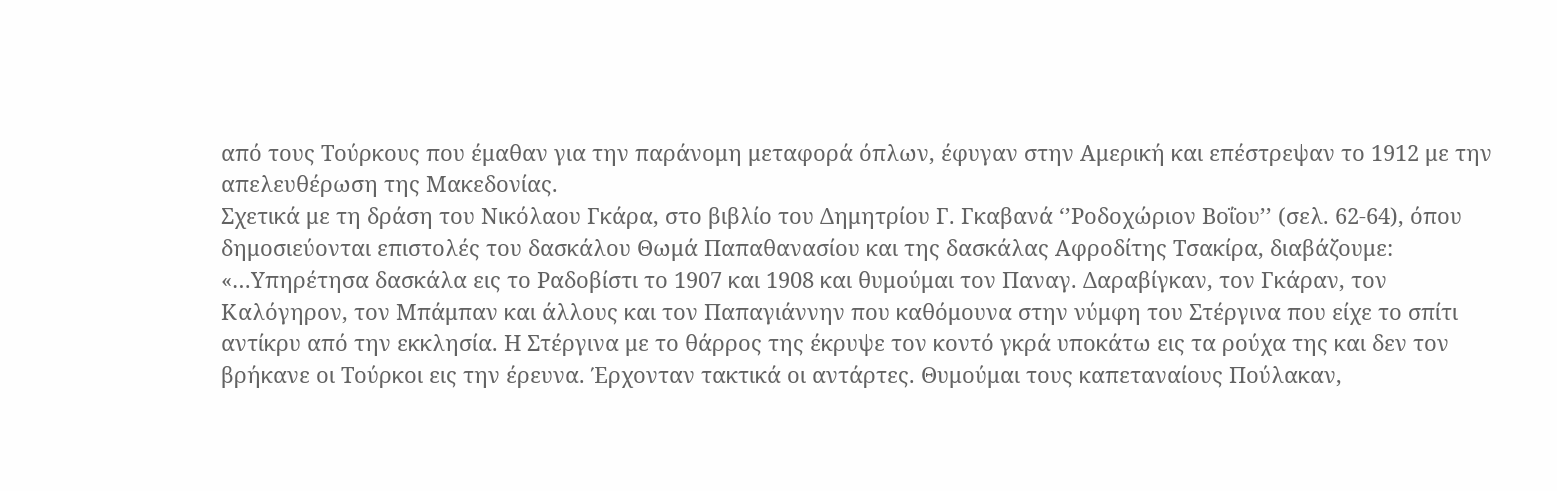από τους Τούρκους που έμαθαν για την παράνομη μεταφορά όπλων, έφυγαν στην Αμερική και επέστρεψαν το 1912 με την απελευθέρωση της Μακεδονίας.
Σχετικά με τη δράση του Νικόλαου Γκάρα, στο βιβλίο του Δημητρίου Γ. Γκαβανά ‘’Ροδοχώριον Βοΐου’’ (σελ. 62-64), όπου δημοσιεύονται επιστολές του δασκάλου Θωμά Παπαθανασίου και της δασκάλας Αφροδίτης Τσακίρα, διαβάζουμε: «…Υπηρέτησα δασκάλα εις το Ραδοβίστι το 1907 και 1908 και θυμούμαι τον Παναγ. Δαραβίγκαν, τον Γκάραν, τον Καλόγηρον, τον Μπάμπαν και άλλους και τον Παπαγιάννην που καθόμουνα στην νύμφη του Στέργινα που είχε το σπίτι αντίκρυ από την εκκλησία. Η Στέργινα με το θάρρος της έκρυψε τον κοντό γκρά υποκάτω εις τα ρούχα της και δεν τον βρήκανε οι Τούρκοι εις την έρευνα. Έρχονταν τακτικά οι αντάρτες. Θυμούμαι τους καπεταναίους Πούλακαν,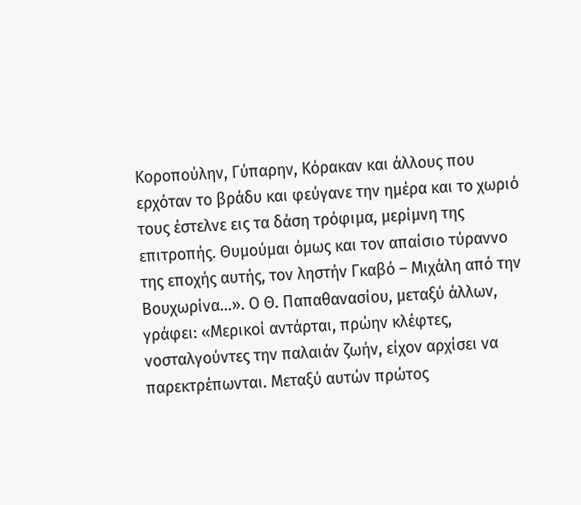Κοροπούλην, Γύπαρην, Κόρακαν και άλλους που ερχόταν το βράδυ και φεύγανε την ημέρα και το χωριό τους έστελνε εις τα δάση τρόφιμα, μερίμνη της επιτροπής. Θυμούμαι όμως και τον απαίσιο τύραννο της εποχής αυτής, τον ληστήν Γκαβό – Μιχάλη από την Βουχωρίνα…». Ο Θ. Παπαθανασίου, μεταξύ άλλων, γράφει: «Μερικοί αντάρται, πρώην κλέφτες, νοσταλγούντες την παλαιάν ζωήν, είχον αρχίσει να παρεκτρέπωνται. Μεταξύ αυτών πρώτος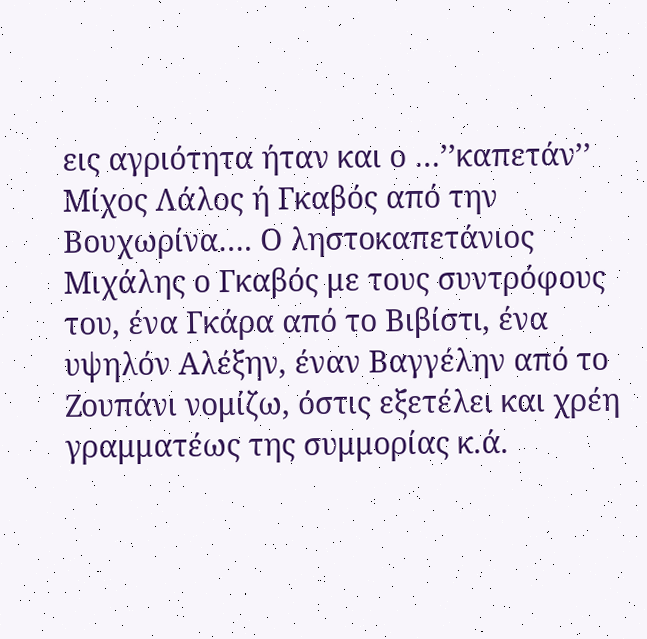εις αγριότητα ήταν και ο …’’καπετάν’’ Μίχος Λάλος ή Γκαβός από την Βουχωρίνα…. Ο ληστοκαπετάνιος Μιχάλης ο Γκαβός με τους συντρόφους του, ένα Γκάρα από το Βιβίστι, ένα υψηλόν Αλέξην, έναν Βαγγέλην από το Ζουπάνι νομίζω, όστις εξετέλει και χρέη γραμματέως της συμμορίας κ.ά.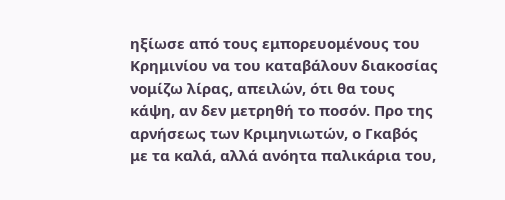ηξίωσε από τους εμπορευομένους του Κρημινίου να του καταβάλουν διακοσίας νομίζω λίρας, απειλών, ότι θα τους κάψη, αν δεν μετρηθή το ποσόν. Προ της αρνήσεως των Κριμηνιωτών, ο Γκαβός με τα καλά, αλλά ανόητα παλικάρια του,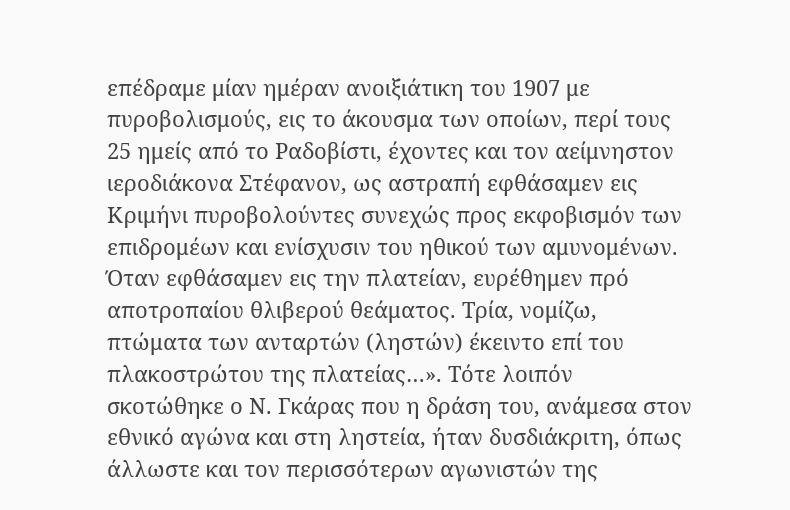επέδραμε μίαν ημέραν ανοιξιάτικη του 1907 με πυροβολισμούς, εις το άκουσμα των οποίων, περί τους 25 ημείς από το Ραδοβίστι, έχοντες και τον αείμνηστον ιεροδιάκονα Στέφανον, ως αστραπή εφθάσαμεν εις Κριμήνι πυροβολούντες συνεχώς προς εκφοβισμόν των επιδρομέων και ενίσχυσιν του ηθικού των αμυνομένων. Όταν εφθάσαμεν εις την πλατείαν, ευρέθημεν πρό αποτροπαίου θλιβερού θεάματος. Τρία, νομίζω, πτώματα των ανταρτών (ληστών) έκειντο επί του πλακοστρώτου της πλατείας…». Τότε λοιπόν σκοτώθηκε ο Ν. Γκάρας που η δράση του, ανάμεσα στον εθνικό αγώνα και στη ληστεία, ήταν δυσδιάκριτη, όπως άλλωστε και τον περισσότερων αγωνιστών της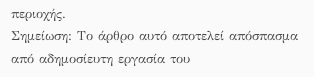περιοχής.
Σημείωση: Το άρθρο αυτό αποτελεί απόσπασμα από αδημοσίευτη εργασία του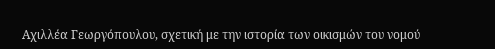Αχιλλέα Γεωργόπουλου, σχετική με την ιστορία των οικισμών του νομού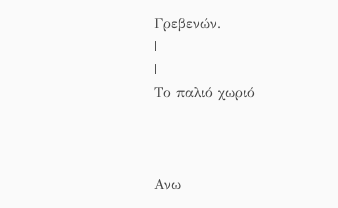Γρεβενών.
|
|
Το παλιό χωριό



Ανω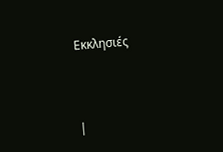Εκκλησιές



|